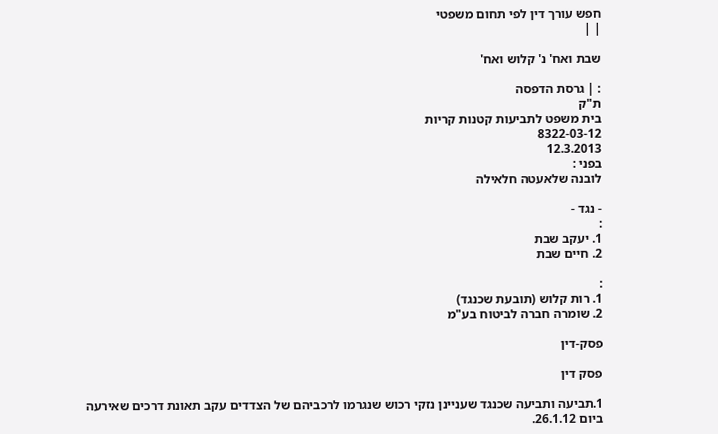חפש עורך דין לפי תחום משפטי
| |

שבת ואח' נ' קלוש ואח'

: | גרסת הדפסה
ת"ק
בית משפט לתביעות קטנות קריות
8322-03-12
12.3.2013
בפני :
לובנה שלאעטה חלאילה

- נגד -
:
1. יעקב שבת
2. חיים שבת

:
1. רות קלוש (תובעת שכנגד)
2. שומרה חברה לביטוח בע"מ

פסק-דין

פסק דין

1.תביעה ותביעה שכנגד שעניינן נזקי רכוש שנגרמו לרכביהם של הצדדים עקב תאונת דרכים שאירעה ביום 26.1.12.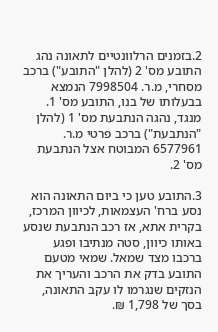2.בזמנים הרלוונטיים לתאונה נהג התובע מס' 2 (להלן "התובע") ברכב מסחרי, מ.ר. 7998504 הנמצא בבעלותו של בנו, התובע מס' 1. מנגד, נהגה הנתבעת מס' 1 (להלן "הנתבעת") ברכב פרטי מ.ר. 6577961 המבוטח אצל הנתבעת מס' 2.

3.התובע טען כי ביום התאונה הוא נסע ברח' העצמאות, לכיוון המרכז, בקרית אתא, אז רכב הנתבעת שנסע באותו כיוון, סטה מנתיבו ופגע ברכבו מצד שמאל. שמאי מטעם התובע בדק את הרכב והעריך את הנזקים שנגרמו לו עקב התאונה, בסך של 1,798 ₪.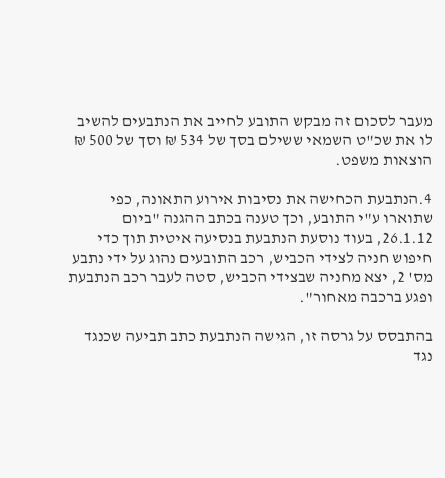מעבר לסכום זה מבקש התובע לחייב את הנתבעים להשיב לו את שכ"ט השמאי ששילם בסך של 534 ₪ וסך של 500 ₪ הוצאות משפט.

4.הנתבעת הכחישה את נסיבות אירוע התאונה, כפי שתוארו ע"י התובע, וכך טענה בכתב ההגנה "ביום 26.1.12, בעוד נוסעת הנתבעת בנסיעה איטית תוך כדי חיפוש חניה לצידי הכביש, רכב התובעים נהוג על ידי נתבע מס' 2, יצא מחניה שבצידי הכביש, סטה לעבר רכב הנתבעת ופגע ברכבה מאחור".

בהתבסס על גרסה זו, הגישה הנתבעת כתב תביעה שכנגד נגד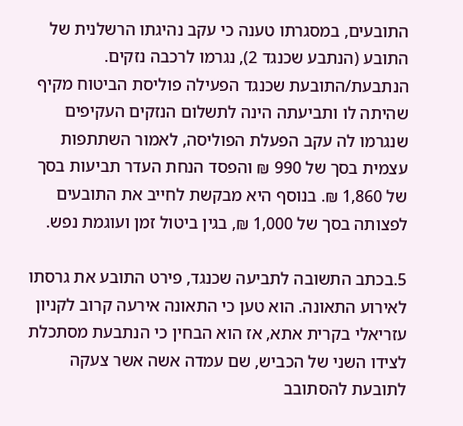התובעים, במסגרתו טענה כי עקב נהיגתו הרשלנית של התובע (הנתבע שכנגד 2), נגרמו לרכבה נזקים. הנתבעת/התובעת שכנגד הפעילה פוליסת הביטוח מקיף שהיתה לו ותביעתה הינה לתשלום הנזקים העקיפים שנגרמו לה עקב הפעלת הפוליסה, לאמור השתתפות עצמית בסך של 990 ₪ והפסד הנחת העדר תביעות בסך של 1,860 ₪. בנוסף היא מבקשת לחייב את התובעים לפצותה בסך של 1,000 ₪, בגין ביטול זמן ועוגמת נפש.

5.בכתב התשובה לתביעה שכנגד, פירט התובע את גרסתו לאירוע התאונה. הוא טען כי התאונה אירעה קרוב לקניון עזריאלי בקרית אתא, אז הוא הבחין כי הנתבעת מסתכלת לצידו השני של הכביש, שם עמדה אשה אשר צעקה לתובעת להסתובב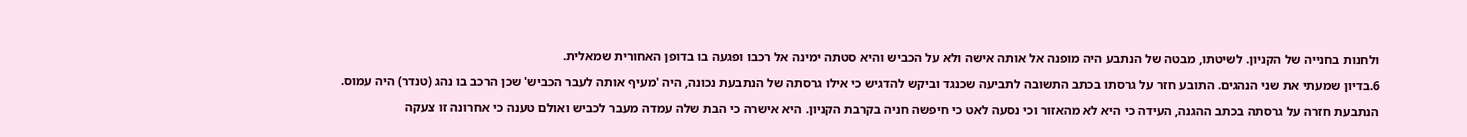ולחנות בחנייה של הקניון. לשיטתו, מבטה של הנתבע היה מופנה אל אותה אישה ולא על הכביש והיא סטתה ימינה אל רכבו ופגעה בו בדופן האחורית שמאלית.

6.בדיון שמעתי את שני הנהגים. התובע חזר על גרסתו בכתב התשובה לתביעה שכנגד וביקש להדגיש כי אילו גרסתה של הנתבעת נכונה, היה 'מעיף אותה לעבר הכביש' שכן הרכב בו נהג (טנדר) היה עמוס.

הנתבעת חזרה על גרסתה בכתב ההגנה, העידה כי היא לא מהאזור וכי נסעה לאט כי חיפשה חניה בקרבת הקניון. היא אישרה כי הבת שלה עמדה מעבר לכביש ואולם טענה כי אחרונה זו צעקה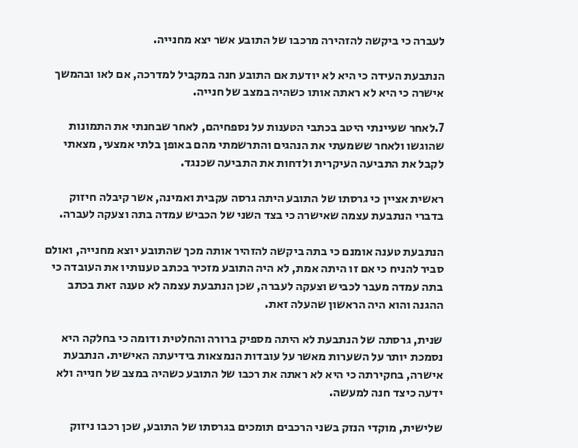לעברה כי ביקשה להזהירה מרכבו של התובע אשר יצא מחנייה.

הנתבעת העידה כי היא לא יודעת אם התובע חנה במקביל למדרכה, אם לאו ובהמשך אישרה כי היא לא ראתה אותו כשהיה במצב של חנייה.

7.לאחר שעיינתי היטב בכתבי הטענות על נספחיהם, לאחר שבחנתי את התמונות שהוגשו ולאחר ששמעתי את הנהגים והתרשמתי מהם באופן בלתי אמצעי, מצאתי לקבל את התביעה העיקרית ולדחות את התביעה שכנגד.

ראשית אציין כי גרסתו של התובע היתה גרסה עקבית ואמינה, אשר קיבלה חיזוק בדברי הנתבעת עצמה שאישרה כי בצד השני של הכביש עמדה בתה וצעקה לעברה.

הנתבעת טענה אומנם כי בתה ביקשה להזהיר אותה מכך שהתובע יוצא מחנייה, ואולם סביר להניח כי אם זו היתה אמת, לא היה התובע מזכיר בכתב טענותיו את העובדה כי בתה עמדה מעבר לכביש וצעקה לעברה, שכן הנתבעת עצמה לא טענה זאת בכתב ההגנה והוא היה הראשון שהעלה זאת.

שנית, גרסתה של הנתבעת לא היתה מספיק ברורה והחלטית ודומה כי בחלקה היא נסמכת יותר על השערות מאשר על עובדות הנמצאות בידיעתה האישית. הנתבעת אישרה, בחקירתה כי היא לא ראתה את רכבו של התובע כשהיה במצב של חנייה ולא ידעה כיצד חנה למעשה.

שלישית, מוקדי הנזק בשני הרכבים תומכים בגרסתו של התובע, שכן רכבו ניזוק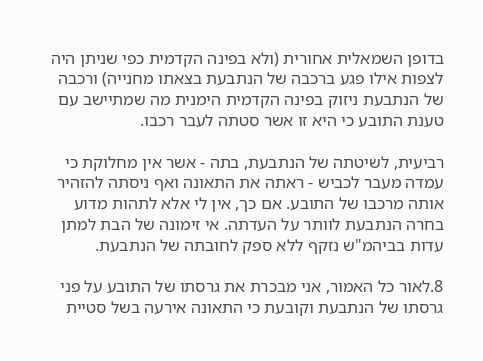בדופן השמאלית אחורית (ולא בפינה הקדמית כפי שניתן היה לצפות אילו פגע ברכבה של הנתבעת בצאתו מחנייה) ורכבה של הנתבעת ניזוק בפינה הקדמית הימנית מה שמתיישב עם טענת התובע כי היא זו אשר סטתה לעבר רכבו.

רביעית, לשיטתה של הנתבעת, בתה - אשר אין מחלוקת כי עמדה מעבר לכביש - ראתה את התאונה ואף ניסתה להזהיר אותה מרכבו של התובע. אם כך, אין לי אלא לתהות מדוע בחרה הנתבעת לוותר על העדתה. אי זימונה של הבת למתן עדות בביהמ"ש נזקף ללא ספק לחובתה של הנתבעת.

8.לאור כל האמור, אני מבכרת את גרסתו של התובע על פני גרסתו של הנתבעת וקובעת כי התאונה אירעה בשל סטיית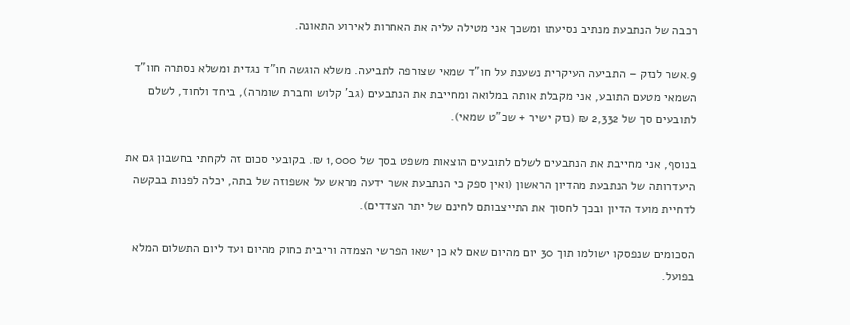רכבה של הנתבעת מנתיב נסיעתו ומשכך אני מטילה עליה את האחרות לאירוע התאונה.

9.אשר לנזק – התביעה העיקרית נשענת על חו"ד שמאי שצורפה לתביעה. משלא הוגשה חו"ד נגדית ומשלא נסתרה חוו"ד השמאי מטעם התובע, אני מקבלת אותה במלואה ומחייבת את הנתבעים (גב' קלוש וחברת שומרה), ביחד ולחוד, לשלם לתובעים סך של 2,332 ₪ (נזק ישיר + שכ"ט שמאי).

בנוסף, אני מחייבת את הנתבעים לשלם לתובעים הוצאות משפט בסך של 1,000 ₪. בקובעי סכום זה לקחתי בחשבון גם את היעדרותה של הנתבעת מהדיון הראשון (ואין ספק כי הנתבעת אשר ידעה מראש על אשפוזה של בתה, יכלה לפנות בבקשה לדחיית מועד הדיון ובכך לחסוך את התייצבותם לחינם של יתר הצדדים).

הסכומים שנפסקו ישולמו תוך 30 יום מהיום שאם לא כן ישאו הפרשי הצמדה וריבית כחוק מהיום ועד ליום התשלום המלא בפועל.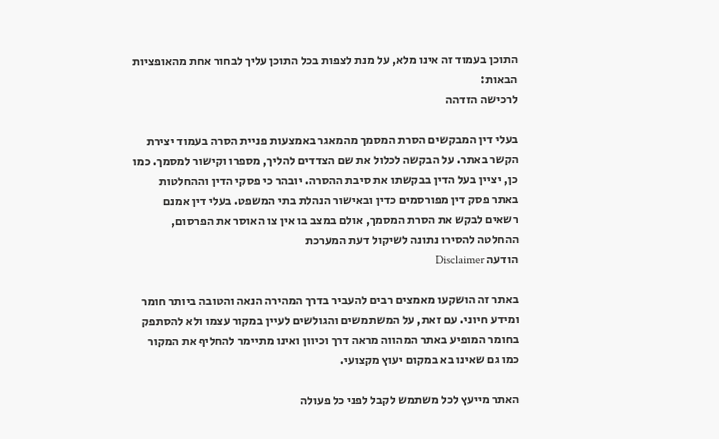התוכן בעמוד זה אינו מלא, על מנת לצפות בכל התוכן עליך לבחור אחת מהאופציות הבאות:
לרכישה הזדהה

בעלי דין המבקשים הסרת המסמך מהמאגר באמצעות פניית הסרה בעמוד יצירת הקשר באתר. על הבקשה לכלול את שם הצדדים להליך, מספרו וקישור למסמך. כמו כן, יציין בעל הדין בבקשתו את סיבת ההסרה. יובהר כי פסקי הדין וההחלטות באתר פסק דין מפורסמים כדין ובאישור הנהלת בתי המשפט. בעלי דין אמנם רשאים לבקש את הסרת המסמך, אולם במצב בו אין צו האוסר את הפרסום, ההחלטה להסירו נתונה לשיקול דעת המערכת
הודעה Disclaimer

באתר זה הושקעו מאמצים רבים להעביר בדרך המהירה הנאה והטובה ביותר חומר ומידע חיוני. עם זאת, על המשתמשים והגולשים לעיין במקור עצמו ולא להסתפק בחומר המופיע באתר המהווה מראה דרך וכיוון ואינו מתיימר להחליף את המקור כמו גם שאינו בא במקום יעוץ מקצועי.

האתר מייעץ לכל משתמש לקבל לפני כל פעולה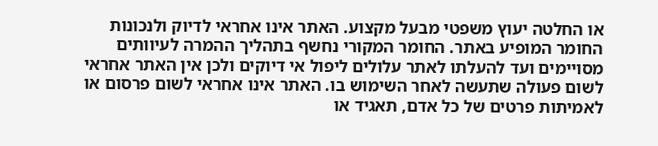או החלטה יעוץ משפטי מבעל מקצוע. האתר אינו אחראי לדיוק ולנכונות החומר המופיע באתר. החומר המקורי נחשף בתהליך ההמרה לעיוותים מסויימים ועד להעלתו לאתר עלולים ליפול אי דיוקים ולכן אין האתר אחראי לשום פעולה שתעשה לאחר השימוש בו. האתר אינו אחראי לשום פרסום או לאמיתות פרטים של כל אדם, תאגיד או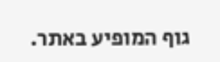גוף המופיע באתר.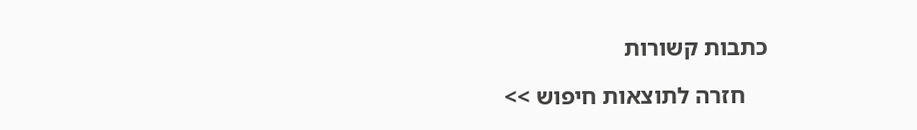כתבות קשורות

    חזרה לתוצאות חיפוש >>